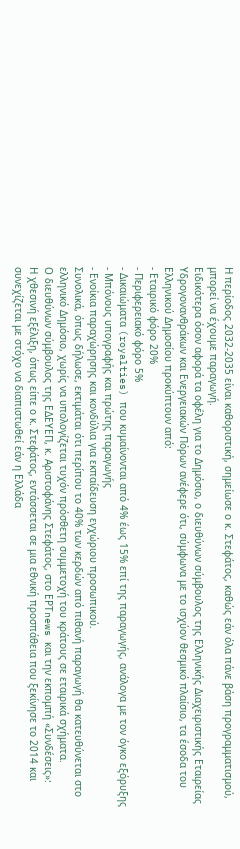Η περίοδος 2032-2035 είναι καθοριστική, σημείωσε ο κ. Στεφάτος, καθώς εάν όλα πάνε βάση προγραμματισμού, μπορεί να έχουμε παραγωγή.
Ειδικότερα όσον αφορά τα οφέλη για το Δημόσιο, ο διευθύνων σύμβουλος της Ελληνικής Διαχειριστικής Εταιρείας Υδρογονανθράκων και Ενεργειακών Πόρων ανέφερε ότι, σύμφωνα με το ισχύον θεσμικό πλαίσιο, τα έσοδα του Ελληνικού Δημοσίου προκύπτουν από:
- Εταιρικό φόρο 20%
- Περιφερειακό φόρο 5%
- Δικαιώματα (royalties) που κυμαίνονται από 4% έως 15% επί της παραγωγής, ανάλογα με τον όγκο εξόρυξης
- Μπόνους υπογραφής και πρώτης παραγωγής
- Ενοίκια παραχώρησης και κονδύλια για εκπαίδευση εγχώριου προσωπικού.
Συνολικά, όπως δήλωσε, εκτιμάται ότι περίπου το 40% των κερδών από πιθανή παραγωγή θα κατευθύνεται στο ελληνικό Δημόσιο, χωρίς να υπολογίζεται τυχόν πρόσθετη συμμετοχή του κράτους σε εταιρικά σχήματα.
Ο διευθύνων σύμβουλος της ΕΔΕΥΕΠ, κ. Αριστοφάνης Στεφάτος, στο ΕΡΤnews και την εκπομπή «Συνδέσεις»:
Η χθεσινή εξέλιξη, όπως είπε ο κ. Στεφάτος, εντάσσεται σε μια εθνική προσπάθεια που ξεκίνησε το 2014 και συνεχίζεται με στόχο να διαπιστωθεί εάν η Ελλάδα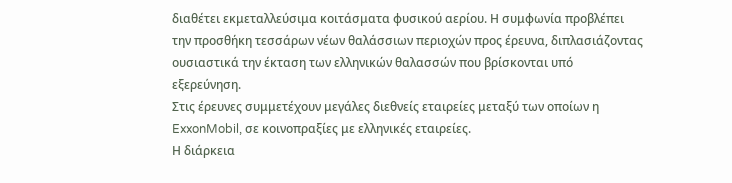διαθέτει εκμεταλλεύσιμα κοιτάσματα φυσικού αερίου. Η συμφωνία προβλέπει την προσθήκη τεσσάρων νέων θαλάσσιων περιοχών προς έρευνα, διπλασιάζοντας ουσιαστικά την έκταση των ελληνικών θαλασσών που βρίσκονται υπό εξερεύνηση.
Στις έρευνες συμμετέχουν μεγάλες διεθνείς εταιρείες μεταξύ των οποίων η ExxonMobil, σε κοινοπραξίες με ελληνικές εταιρείες.
Η διάρκεια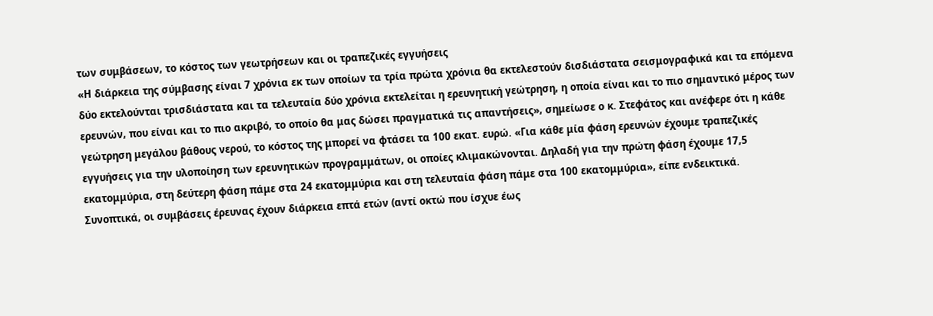των συμβάσεων, το κόστος των γεωτρήσεων και οι τραπεζικές εγγυήσεις
«Η διάρκεια της σύμβασης είναι 7 χρόνια εκ των οποίων τα τρία πρώτα χρόνια θα εκτελεστούν δισδιάστατα σεισμογραφικά και τα επόμενα δύο εκτελούνται τρισδιάστατα και τα τελευταία δύο χρόνια εκτελείται η ερευνητική γεώτρηση, η οποία είναι και το πιο σημαντικό μέρος των ερευνών, που είναι και το πιο ακριβό, το οποίο θα μας δώσει πραγματικά τις απαντήσεις», σημείωσε ο κ. Στεφάτος και ανέφερε ότι η κάθε γεώτρηση μεγάλου βάθους νερού, το κόστος της μπορεί να φτάσει τα 100 εκατ. ευρώ. «Για κάθε μία φάση ερευνών έχουμε τραπεζικές εγγυήσεις για την υλοποίηση των ερευνητικών προγραμμάτων, οι οποίες κλιμακώνονται. Δηλαδή για την πρώτη φάση έχουμε 17,5 εκατομμύρια, στη δεύτερη φάση πάμε στα 24 εκατομμύρια και στη τελευταία φάση πάμε στα 100 εκατομμύρια», είπε ενδεικτικά.
Συνοπτικά, οι συμβάσεις έρευνας έχουν διάρκεια επτά ετών (αντί οκτώ που ίσχυε έως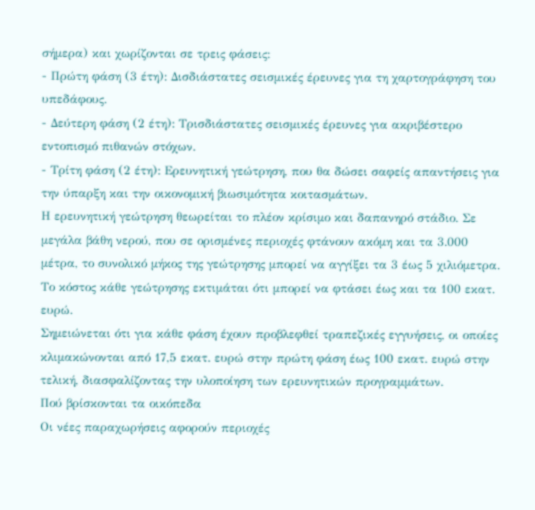σήμερα) και χωρίζονται σε τρεις φάσεις:
- Πρώτη φάση (3 έτη): Δισδιάστατες σεισμικές έρευνες για τη χαρτογράφηση του υπεδάφους.
- Δεύτερη φάση (2 έτη): Τρισδιάστατες σεισμικές έρευνες για ακριβέστερο εντοπισμό πιθανών στόχων.
- Τρίτη φάση (2 έτη): Ερευνητική γεώτρηση, που θα δώσει σαφείς απαντήσεις για την ύπαρξη και την οικονομική βιωσιμότητα κοιτασμάτων.
Η ερευνητική γεώτρηση θεωρείται το πλέον κρίσιμο και δαπανηρό στάδιο. Σε μεγάλα βάθη νερού, που σε ορισμένες περιοχές φτάνουν ακόμη και τα 3.000 μέτρα, το συνολικό μήκος της γεώτρησης μπορεί να αγγίξει τα 3 έως 5 χιλιόμετρα. Το κόστος κάθε γεώτρησης εκτιμάται ότι μπορεί να φτάσει έως και τα 100 εκατ. ευρώ.
Σημειώνεται ότι για κάθε φάση έχουν προβλεφθεί τραπεζικές εγγυήσεις, οι οποίες κλιμακώνονται από 17,5 εκατ. ευρώ στην πρώτη φάση έως 100 εκατ. ευρώ στην τελική, διασφαλίζοντας την υλοποίηση των ερευνητικών προγραμμάτων.
Πού βρίσκονται τα οικόπεδα
Οι νέες παραχωρήσεις αφορούν περιοχές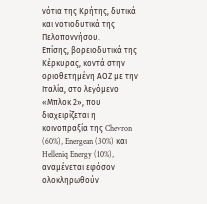νότια της Κρήτης, δυτικά και νοτιοδυτικά της Πελοποννήσου.
Επίσης, βορειοδυτικά της Κέρκυρας, κοντά στην οριοθετημένη ΑΟΖ με την Ιταλία, στο λεγόμενο «Μπλοκ 2», που διαχειρίζεται η κοινοπραξία της Chevron (60%), Energean (30%) και Helleniq Energy (10%), αναμένεται εφόσον ολοκληρωθούν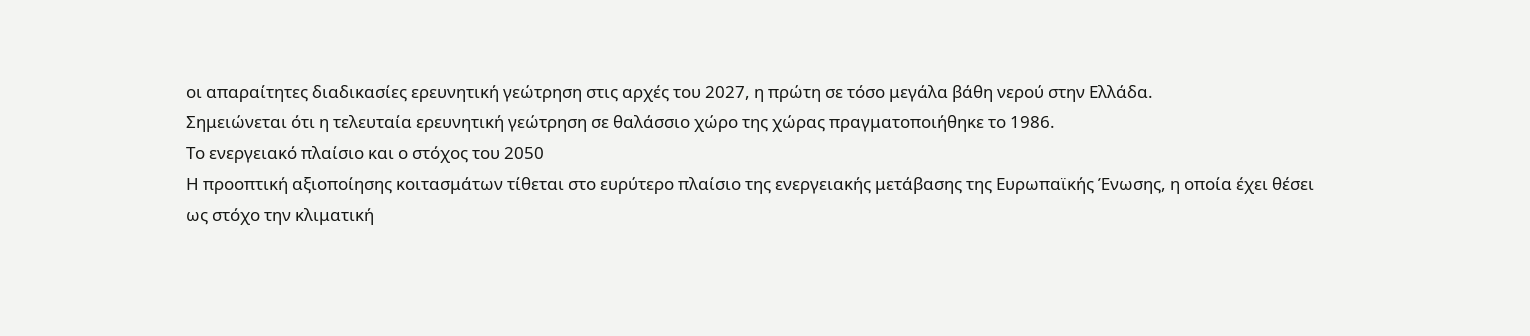οι απαραίτητες διαδικασίες ερευνητική γεώτρηση στις αρχές του 2027, η πρώτη σε τόσο μεγάλα βάθη νερού στην Ελλάδα.
Σημειώνεται ότι η τελευταία ερευνητική γεώτρηση σε θαλάσσιο χώρο της χώρας πραγματοποιήθηκε το 1986.
Το ενεργειακό πλαίσιο και ο στόχος του 2050
Η προοπτική αξιοποίησης κοιτασμάτων τίθεται στο ευρύτερο πλαίσιο της ενεργειακής μετάβασης της Ευρωπαϊκής Ένωσης, η οποία έχει θέσει ως στόχο την κλιματική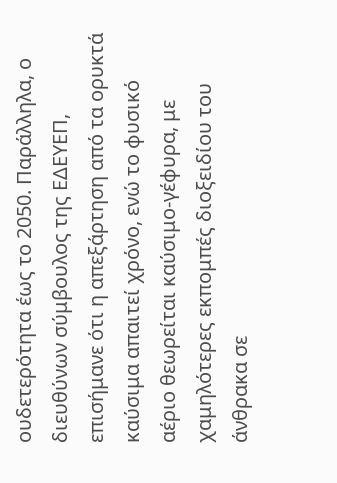ουδετερότητα έως το 2050. Παράλληλα, ο διευθύνων σύμβουλος της ΕΔΕΥΕΠ, επισήμανε ότι η απεξάρτηση από τα ορυκτά καύσιμα απαιτεί χρόνο, ενώ το φυσικό αέριο θεωρείται καύσιμο-γέφυρα, με χαμηλότερες εκπομπές διοξειδίου του άνθρακα σε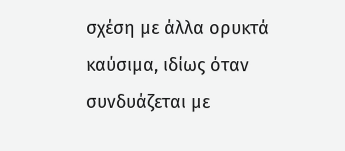σχέση με άλλα ορυκτά καύσιμα, ιδίως όταν συνδυάζεται με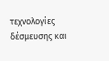τεχνολογίες δέσμευσης και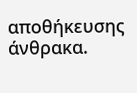αποθήκευσης άνθρακα.